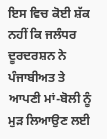ਇਸ ਵਿਚ ਕੋਈ ਸ਼ੱਕ ਨਹੀਂ ਕਿ ਜਲੰਧਰ ਦੂਰਦਰਸ਼ਨ ਨੇ
ਪੰਜਾਬੀਅਤ ਤੇ ਆਪਣੀ ਮਾਂ-ਬੋਲੀ ਨੂੰ ਮੁੜ ਲਿਆਉਣ ਲਈ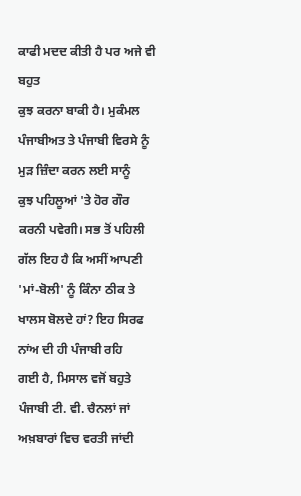ਕਾਫੀ ਮਦਦ ਕੀਤੀ ਹੈ ਪਰ ਅਜੇ ਵੀ ਬਹੁਤ
ਕੁਝ ਕਰਨਾ ਬਾਕੀ ਹੈ। ਮੁਕੰਮਲ ਪੰਜਾਬੀਅਤ ਤੇ ਪੰਜਾਬੀ ਵਿਰਸੇ ਨੂੰ ਮੁੜ ਜ਼ਿੰਦਾ ਕਰਨ ਲਈ ਸਾਨੂੰ
ਕੁਝ ਪਹਿਲੂਆਂ 'ਤੇ ਹੋਰ ਗੌਰ ਕਰਨੀ ਪਵੇਗੀ। ਸਭ ਤੋਂ ਪਹਿਲੀ ਗੱਲ ਇਹ ਹੈ ਕਿ ਅਸੀਂ ਆਪਣੀ
'ਮਾਂ-ਬੋਲੀ' ਨੂੰ ਕਿੰਨਾ ਠੀਕ ਤੇ ਖਾਲਸ ਬੋਲਦੇ ਹਾਂ? ਇਹ ਸਿਰਫ ਨਾਂਅ ਦੀ ਹੀ ਪੰਜਾਬੀ ਰਹਿ
ਗਈ ਹੈ, ਮਿਸਾਲ ਵਜੋਂ ਬਹੁਤੇ ਪੰਜਾਬੀ ਟੀ. ਵੀ. ਚੈਨਲਾਂ ਜਾਂ ਅਖ਼ਬਾਰਾਂ ਵਿਚ ਵਰਤੀ ਜਾਂਦੀ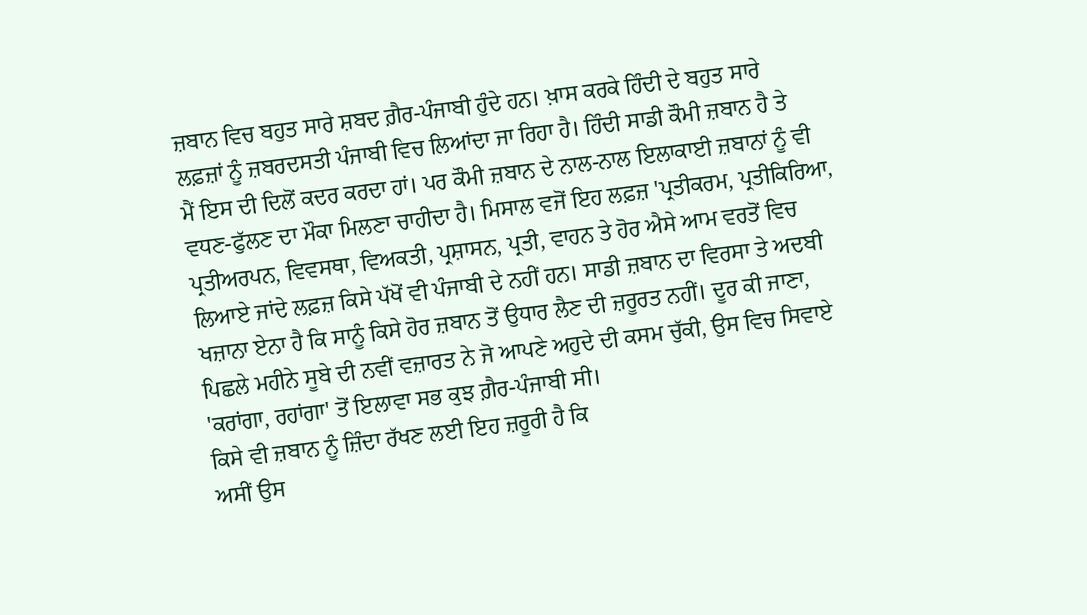ਜ਼ਬਾਨ ਵਿਚ ਬਹੁਤ ਸਾਰੇ ਸ਼ਬਦ ਗ਼ੈਰ-ਪੰਜਾਬੀ ਹੁੰਦੇ ਹਨ। ਖ਼ਾਸ ਕਰਕੇ ਹਿੰਦੀ ਦੇ ਬਹੁਤ ਸਾਰੇ
ਲਫ਼ਜ਼ਾਂ ਨੂੰ ਜ਼ਬਰਦਸਤੀ ਪੰਜਾਬੀ ਵਿਚ ਲਿਆਂਦਾ ਜਾ ਰਿਹਾ ਹੈ। ਹਿੰਦੀ ਸਾਡੀ ਕੌਮੀ ਜ਼ਬਾਨ ਹੈ ਤੇ
ਮੈਂ ਇਸ ਦੀ ਦਿਲੋਂ ਕਦਰ ਕਰਦਾ ਹਾਂ। ਪਰ ਕੌਮੀ ਜ਼ਬਾਨ ਦੇ ਨਾਲ-ਨਾਲ ਇਲਾਕਾਈ ਜ਼ਬਾਨਾਂ ਨੂੰ ਵੀ
ਵਧਣ-ਫੁੱਲਣ ਦਾ ਮੌਕਾ ਮਿਲਣਾ ਚਾਹੀਦਾ ਹੈ। ਮਿਸਾਲ ਵਜੋਂ ਇਹ ਲਫ਼ਜ਼ 'ਪ੍ਰਤੀਕਰਮ, ਪ੍ਰਤੀਕਿਰਿਆ,
ਪ੍ਰਤੀਅਰਪਨ, ਵਿਵਸਥਾ, ਵਿਅਕਤੀ, ਪ੍ਰਸ਼ਾਸਨ, ਪ੍ਰਤੀ, ਵਾਹਨ ਤੇ ਹੋਰ ਐਸੇ ਆਮ ਵਰਤੋਂ ਵਿਚ
ਲਿਆਏ ਜਾਂਦੇ ਲਫ਼ਜ਼ ਕਿਸੇ ਪੱਖੋਂ ਵੀ ਪੰਜਾਬੀ ਦੇ ਨਹੀਂ ਹਨ। ਸਾਡੀ ਜ਼ਬਾਨ ਦਾ ਵਿਰਸਾ ਤੇ ਅਦਬੀ
ਖਜ਼ਾਨਾ ਏਨਾ ਹੈ ਕਿ ਸਾਨੂੰ ਕਿਸੇ ਹੋਰ ਜ਼ਬਾਨ ਤੋਂ ਉਧਾਰ ਲੈਣ ਦੀ ਜ਼ਰੂਰਤ ਨਹੀਂ। ਦੂਰ ਕੀ ਜਾਣਾ,
ਪਿਛਲੇ ਮਹੀਨੇ ਸੂਬੇ ਦੀ ਨਵੀਂ ਵਜ਼ਾਰਤ ਨੇ ਜੋ ਆਪਣੇ ਅਹੁਦੇ ਦੀ ਕਸਮ ਚੁੱਕੀ, ਉਸ ਵਿਚ ਸਿਵਾਏ
'ਕਰਾਂਗਾ, ਰਹਾਂਗਾ' ਤੋਂ ਇਲਾਵਾ ਸਭ ਕੁਝ ਗ਼ੈਰ-ਪੰਜਾਬੀ ਸੀ।
ਕਿਸੇ ਵੀ ਜ਼ਬਾਨ ਨੂੰ ਜ਼ਿੰਦਾ ਰੱਖਣ ਲਈ ਇਹ ਜ਼ਰੂਰੀ ਹੈ ਕਿ
ਅਸੀਂ ਉਸ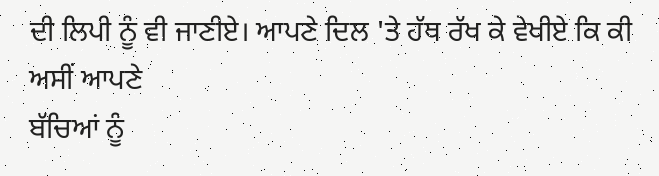ਦੀ ਲਿਪੀ ਨੂੰ ਵੀ ਜਾਣੀਏ। ਆਪਣੇ ਦਿਲ 'ਤੇ ਹੱਥ ਰੱਖ ਕੇ ਵੇਖੀਏ ਕਿ ਕੀ ਅਸੀਂ ਆਪਣੇ
ਬੱਚਿਆਂ ਨੂੰ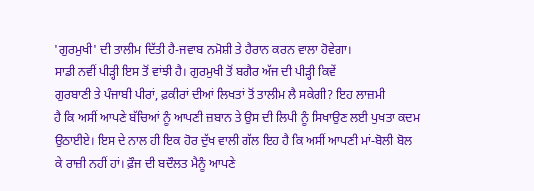'ਗੁਰਮੁਖੀ' ਦੀ ਤਾਲੀਮ ਦਿੱਤੀ ਹੈ-ਜਵਾਬ ਨਮੋਸ਼ੀ ਤੇ ਹੈਰਾਨ ਕਰਨ ਵਾਲਾ ਹੋਵੇਗਾ।
ਸਾਡੀ ਨਵੀਂ ਪੀੜ੍ਹੀ ਇਸ ਤੋਂ ਵਾਂਝੀ ਹੈ। ਗੁਰਮੁਖੀ ਤੋਂ ਬਗੈਰ ਅੱਜ ਦੀ ਪੀੜ੍ਹੀ ਕਿਵੇਂ
ਗੁਰਬਾਣੀ ਤੇ ਪੰਜਾਬੀ ਪੀਰਾਂ, ਫ਼ਕੀਰਾਂ ਦੀਆਂ ਲਿਖਤਾਂ ਤੋਂ ਤਾਲੀਮ ਲੈ ਸਕੇਗੀ? ਇਹ ਲਾਜ਼ਮੀ
ਹੈ ਕਿ ਅਸੀਂ ਆਪਣੇ ਬੱਚਿਆਂ ਨੂੰ ਆਪਣੀ ਜ਼ਬਾਨ ਤੇ ਉਸ ਦੀ ਲਿਪੀ ਨੂੰ ਸਿਖਾਉਣ ਲਈ ਪੁਖਤਾ ਕਦਮ
ਉਠਾਈਏ। ਇਸ ਦੇ ਨਾਲ ਹੀ ਇਕ ਹੋਰ ਦੁੱਖ ਵਾਲੀ ਗੱਲ ਇਹ ਹੈ ਕਿ ਅਸੀਂ ਆਪਣੀ ਮਾਂ-ਬੋਲੀ ਬੋਲ
ਕੇ ਰਾਜ਼ੀ ਨਹੀਂ ਹਾਂ। ਫ਼ੌਜ ਦੀ ਬਦੌਲਤ ਮੈਨੂੰ ਆਪਣੇ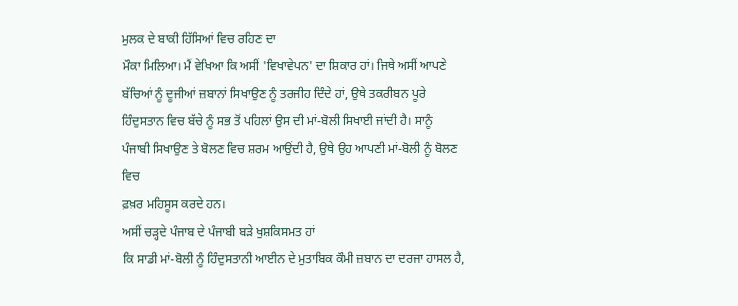ਮੁਲਕ ਦੇ ਬਾਕੀ ਹਿੱਸਿਆਂ ਵਿਚ ਰਹਿਣ ਦਾ
ਮੌਕਾ ਮਿਲਿਆ। ਮੈਂ ਵੇਖਿਆ ਕਿ ਅਸੀਂ 'ਵਿਖਾਵੇਪਨ' ਦਾ ਸ਼ਿਕਾਰ ਹਾਂ। ਜਿਥੇ ਅਸੀਂ ਆਪਣੇ
ਬੱਚਿਆਂ ਨੂੰ ਦੂਜੀਆਂ ਜ਼ਬਾਨਾਂ ਸਿਖਾਉਣ ਨੂੰ ਤਰਜੀਹ ਦਿੰਦੇ ਹਾਂ, ਉਥੇ ਤਕਰੀਬਨ ਪੂਰੇ
ਹਿੰਦੁਸਤਾਨ ਵਿਚ ਬੱਚੇ ਨੂੰ ਸਭ ਤੋਂ ਪਹਿਲਾਂ ਉਸ ਦੀ ਮਾਂ-ਬੋਲੀ ਸਿਖਾਈ ਜਾਂਦੀ ਹੈ। ਸਾਨੂੰ
ਪੰਜਾਬੀ ਸਿਖਾਉਣ ਤੇ ਬੋਲਣ ਵਿਚ ਸ਼ਰਮ ਆਉਂਦੀ ਹੈ, ਉਥੇ ਉਹ ਆਪਣੀ ਮਾਂ-ਬੋਲੀ ਨੂੰ ਬੋਲਣ ਵਿਚ
ਫ਼ਖ਼ਰ ਮਹਿਸੂਸ ਕਰਦੇ ਹਨ।
ਅਸੀਂ ਚੜ੍ਹਦੇ ਪੰਜਾਬ ਦੇ ਪੰਜਾਬੀ ਬੜੇ ਖੁਸ਼ਕਿਸਮਤ ਹਾਂ
ਕਿ ਸਾਡੀ ਮਾਂ-ਬੋਲੀ ਨੂੰ ਹਿੰਦੁਸਤਾਨੀ ਆਈਨ ਦੇ ਮੁਤਾਬਿਕ ਕੌਮੀ ਜ਼ਬਾਨ ਦਾ ਦਰਜਾ ਹਾਸਲ ਹੈ,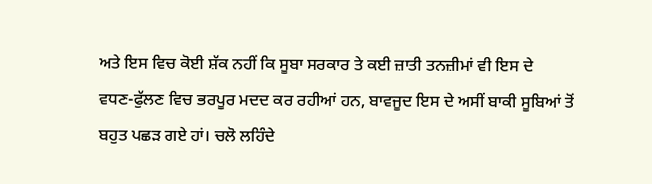ਅਤੇ ਇਸ ਵਿਚ ਕੋਈ ਸ਼ੱਕ ਨਹੀਂ ਕਿ ਸੂਬਾ ਸਰਕਾਰ ਤੇ ਕਈ ਜ਼ਾਤੀ ਤਨਜ਼ੀਮਾਂ ਵੀ ਇਸ ਦੇ
ਵਧਣ-ਫੁੱਲਣ ਵਿਚ ਭਰਪੂਰ ਮਦਦ ਕਰ ਰਹੀਆਂ ਹਨ, ਬਾਵਜੂਦ ਇਸ ਦੇ ਅਸੀਂ ਬਾਕੀ ਸੂਬਿਆਂ ਤੋਂ
ਬਹੁਤ ਪਛੜ ਗਏ ਹਾਂ। ਚਲੋ ਲਹਿੰਦੇ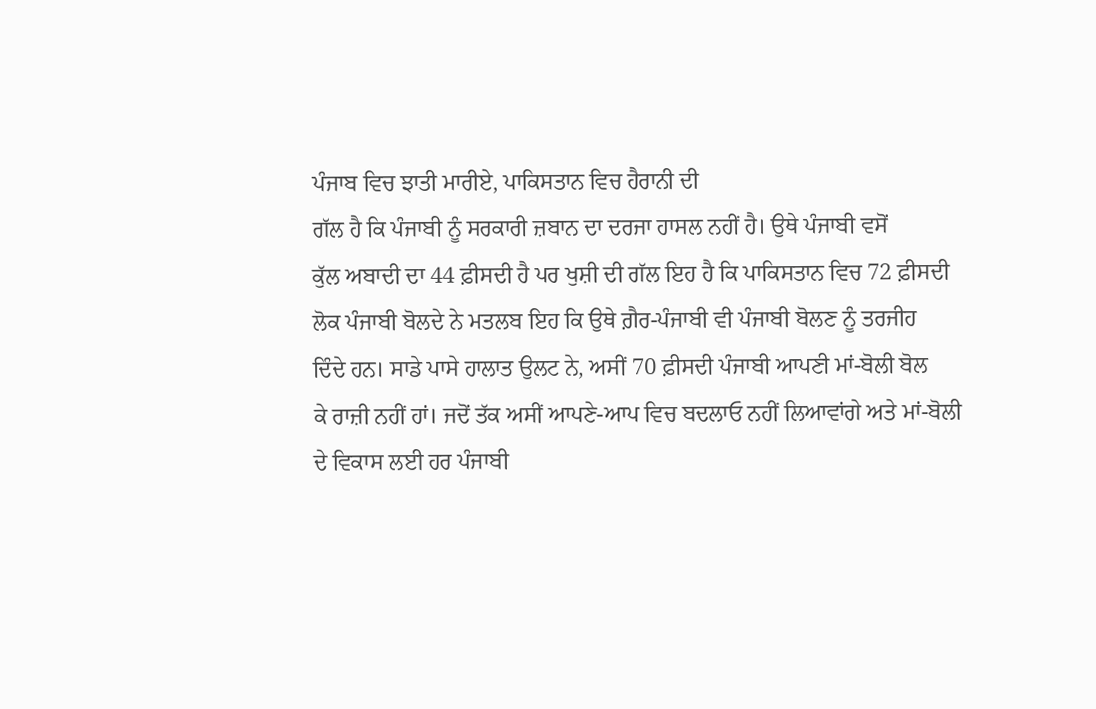ਪੰਜਾਬ ਵਿਚ ਝਾਤੀ ਮਾਰੀਏ, ਪਾਕਿਸਤਾਨ ਵਿਚ ਹੈਰਾਨੀ ਦੀ
ਗੱਲ ਹੈ ਕਿ ਪੰਜਾਬੀ ਨੂੰ ਸਰਕਾਰੀ ਜ਼ਬਾਨ ਦਾ ਦਰਜਾ ਹਾਸਲ ਨਹੀਂ ਹੈ। ਉਥੇ ਪੰਜਾਬੀ ਵਸੋਂ
ਕੁੱਲ ਅਬਾਦੀ ਦਾ 44 ਫ਼ੀਸਦੀ ਹੈ ਪਰ ਖੁਸ਼ੀ ਦੀ ਗੱਲ ਇਹ ਹੈ ਕਿ ਪਾਕਿਸਤਾਨ ਵਿਚ 72 ਫ਼ੀਸਦੀ
ਲੋਕ ਪੰਜਾਬੀ ਬੋਲਦੇ ਨੇ ਮਤਲਬ ਇਹ ਕਿ ਉਥੇ ਗ਼ੈਰ-ਪੰਜਾਬੀ ਵੀ ਪੰਜਾਬੀ ਬੋਲਣ ਨੂੰ ਤਰਜੀਹ
ਦਿੰਦੇ ਹਨ। ਸਾਡੇ ਪਾਸੇ ਹਾਲਾਤ ਉਲਟ ਨੇ, ਅਸੀਂ 70 ਫ਼ੀਸਦੀ ਪੰਜਾਬੀ ਆਪਣੀ ਮਾਂ-ਬੋਲੀ ਬੋਲ
ਕੇ ਰਾਜ਼ੀ ਨਹੀਂ ਹਾਂ। ਜਦੋਂ ਤੱਕ ਅਸੀਂ ਆਪਣੇ-ਆਪ ਵਿਚ ਬਦਲਾਓ ਨਹੀਂ ਲਿਆਵਾਂਗੇ ਅਤੇ ਮਾਂ-ਬੋਲੀ
ਦੇ ਵਿਕਾਸ ਲਈ ਹਰ ਪੰਜਾਬੀ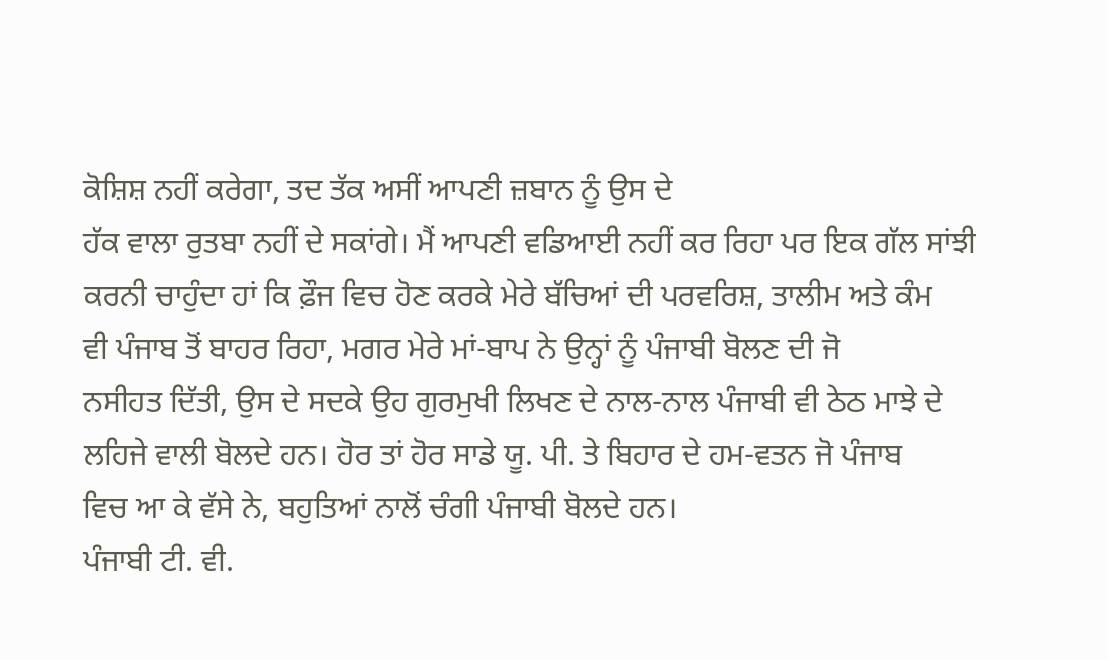ਕੋਸ਼ਿਸ਼ ਨਹੀਂ ਕਰੇਗਾ, ਤਦ ਤੱਕ ਅਸੀਂ ਆਪਣੀ ਜ਼ਬਾਨ ਨੂੰ ਉਸ ਦੇ
ਹੱਕ ਵਾਲਾ ਰੁਤਬਾ ਨਹੀਂ ਦੇ ਸਕਾਂਗੇ। ਮੈਂ ਆਪਣੀ ਵਡਿਆਈ ਨਹੀਂ ਕਰ ਰਿਹਾ ਪਰ ਇਕ ਗੱਲ ਸਾਂਝੀ
ਕਰਨੀ ਚਾਹੁੰਦਾ ਹਾਂ ਕਿ ਫ਼ੌਜ ਵਿਚ ਹੋਣ ਕਰਕੇ ਮੇਰੇ ਬੱਚਿਆਂ ਦੀ ਪਰਵਰਿਸ਼, ਤਾਲੀਮ ਅਤੇ ਕੰਮ
ਵੀ ਪੰਜਾਬ ਤੋਂ ਬਾਹਰ ਰਿਹਾ, ਮਗਰ ਮੇਰੇ ਮਾਂ-ਬਾਪ ਨੇ ਉਨ੍ਹਾਂ ਨੂੰ ਪੰਜਾਬੀ ਬੋਲਣ ਦੀ ਜੋ
ਨਸੀਹਤ ਦਿੱਤੀ, ਉਸ ਦੇ ਸਦਕੇ ਉਹ ਗੁਰਮੁਖੀ ਲਿਖਣ ਦੇ ਨਾਲ-ਨਾਲ ਪੰਜਾਬੀ ਵੀ ਠੇਠ ਮਾਝੇ ਦੇ
ਲਹਿਜੇ ਵਾਲੀ ਬੋਲਦੇ ਹਨ। ਹੋਰ ਤਾਂ ਹੋਰ ਸਾਡੇ ਯੂ. ਪੀ. ਤੇ ਬਿਹਾਰ ਦੇ ਹਮ-ਵਤਨ ਜੋ ਪੰਜਾਬ
ਵਿਚ ਆ ਕੇ ਵੱਸੇ ਨੇ, ਬਹੁਤਿਆਂ ਨਾਲੋਂ ਚੰਗੀ ਪੰਜਾਬੀ ਬੋਲਦੇ ਹਨ।
ਪੰਜਾਬੀ ਟੀ. ਵੀ.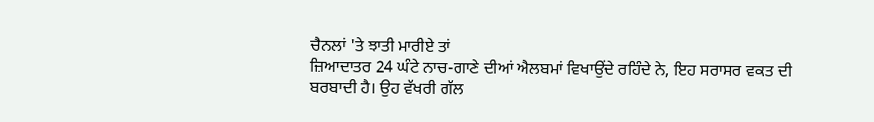ਚੈਨਲਾਂ 'ਤੇ ਝਾਤੀ ਮਾਰੀਏ ਤਾਂ
ਜ਼ਿਆਦਾਤਰ 24 ਘੰਟੇ ਨਾਚ-ਗਾਣੇ ਦੀਆਂ ਐਲਬਮਾਂ ਵਿਖਾਉਂਦੇ ਰਹਿੰਦੇ ਨੇ, ਇਹ ਸਰਾਸਰ ਵਕਤ ਦੀ
ਬਰਬਾਦੀ ਹੈ। ਉਹ ਵੱਖਰੀ ਗੱਲ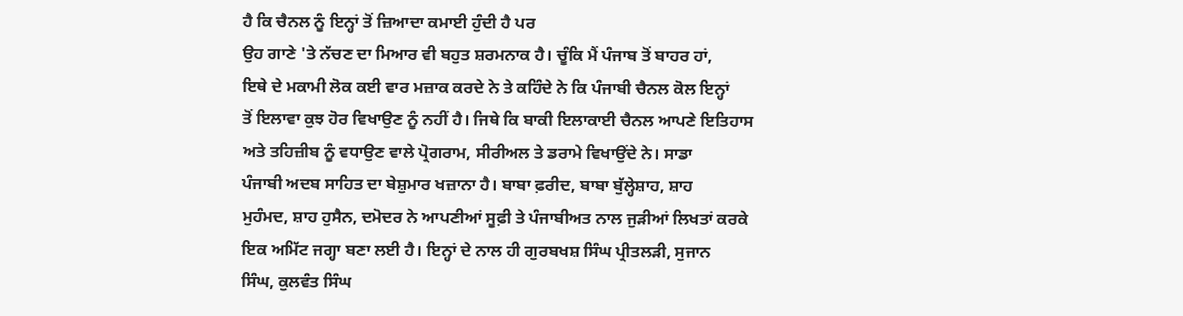ਹੈ ਕਿ ਚੈਨਲ ਨੂੰ ਇਨ੍ਹਾਂ ਤੋਂ ਜ਼ਿਆਦਾ ਕਮਾਈ ਹੁੰਦੀ ਹੈ ਪਰ
ਉਹ ਗਾਣੇ 'ਤੇ ਨੱਚਣ ਦਾ ਮਿਆਰ ਵੀ ਬਹੁਤ ਸ਼ਰਮਨਾਕ ਹੈ। ਚੂੰਕਿ ਮੈਂ ਪੰਜਾਬ ਤੋਂ ਬਾਹਰ ਹਾਂ,
ਇਥੇ ਦੇ ਮਕਾਮੀ ਲੋਕ ਕਈ ਵਾਰ ਮਜ਼ਾਕ ਕਰਦੇ ਨੇ ਤੇ ਕਹਿੰਦੇ ਨੇ ਕਿ ਪੰਜਾਬੀ ਚੈਨਲ ਕੋਲ ਇਨ੍ਹਾਂ
ਤੋਂ ਇਲਾਵਾ ਕੁਝ ਹੋਰ ਵਿਖਾਉਣ ਨੂੰ ਨਹੀਂ ਹੈ। ਜਿਥੇ ਕਿ ਬਾਕੀ ਇਲਾਕਾਈ ਚੈਨਲ ਆਪਣੇ ਇਤਿਹਾਸ
ਅਤੇ ਤਹਿਜ਼ੀਬ ਨੂੰ ਵਧਾਉਣ ਵਾਲੇ ਪ੍ਰੋਗਰਾਮ, ਸੀਰੀਅਲ ਤੇ ਡਰਾਮੇ ਵਿਖਾਉਂਦੇ ਨੇ। ਸਾਡਾ
ਪੰਜਾਬੀ ਅਦਬ ਸਾਹਿਤ ਦਾ ਬੇਸ਼ੁਮਾਰ ਖਜ਼ਾਨਾ ਹੈ। ਬਾਬਾ ਫ਼ਰੀਦ, ਬਾਬਾ ਬੁੱਲ੍ਹੇਸ਼ਾਹ, ਸ਼ਾਹ
ਮੁਹੰਮਦ, ਸ਼ਾਹ ਹੁਸੈਨ, ਦਮੋਦਰ ਨੇ ਆਪਣੀਆਂ ਸੂਫ਼ੀ ਤੇ ਪੰਜਾਬੀਅਤ ਨਾਲ ਜੁੜੀਆਂ ਲਿਖਤਾਂ ਕਰਕੇ
ਇਕ ਅਮਿੱਟ ਜਗ੍ਹਾ ਬਣਾ ਲਈ ਹੈ। ਇਨ੍ਹਾਂ ਦੇ ਨਾਲ ਹੀ ਗੁਰਬਖਸ਼ ਸਿੰਘ ਪ੍ਰੀਤਲੜੀ, ਸੁਜਾਨ
ਸਿੰਘ, ਕੁਲਵੰਤ ਸਿੰਘ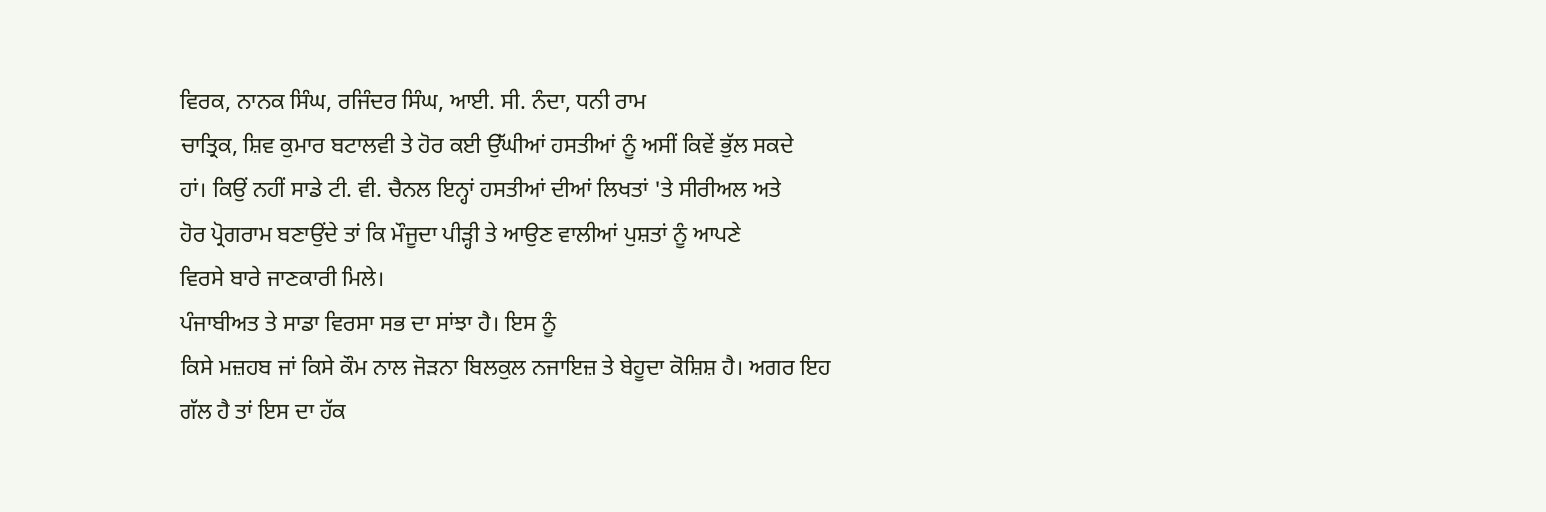ਵਿਰਕ, ਨਾਨਕ ਸਿੰਘ, ਰਜਿੰਦਰ ਸਿੰਘ, ਆਈ. ਸੀ. ਨੰਦਾ, ਧਨੀ ਰਾਮ
ਚਾਤ੍ਰਿਕ, ਸ਼ਿਵ ਕੁਮਾਰ ਬਟਾਲਵੀ ਤੇ ਹੋਰ ਕਈ ਉੱਘੀਆਂ ਹਸਤੀਆਂ ਨੂੰ ਅਸੀਂ ਕਿਵੇਂ ਭੁੱਲ ਸਕਦੇ
ਹਾਂ। ਕਿਉਂ ਨਹੀਂ ਸਾਡੇ ਟੀ. ਵੀ. ਚੈਨਲ ਇਨ੍ਹਾਂ ਹਸਤੀਆਂ ਦੀਆਂ ਲਿਖਤਾਂ 'ਤੇ ਸੀਰੀਅਲ ਅਤੇ
ਹੋਰ ਪ੍ਰੋਗਰਾਮ ਬਣਾਉਂਦੇ ਤਾਂ ਕਿ ਮੌਜੂਦਾ ਪੀੜ੍ਹੀ ਤੇ ਆਉਣ ਵਾਲੀਆਂ ਪੁਸ਼ਤਾਂ ਨੂੰ ਆਪਣੇ
ਵਿਰਸੇ ਬਾਰੇ ਜਾਣਕਾਰੀ ਮਿਲੇ।
ਪੰਜਾਬੀਅਤ ਤੇ ਸਾਡਾ ਵਿਰਸਾ ਸਭ ਦਾ ਸਾਂਝਾ ਹੈ। ਇਸ ਨੂੰ
ਕਿਸੇ ਮਜ਼ਹਬ ਜਾਂ ਕਿਸੇ ਕੌਮ ਨਾਲ ਜੋੜਨਾ ਬਿਲਕੁਲ ਨਜਾਇਜ਼ ਤੇ ਬੇਹੂਦਾ ਕੋਸ਼ਿਸ਼ ਹੈ। ਅਗਰ ਇਹ
ਗੱਲ ਹੈ ਤਾਂ ਇਸ ਦਾ ਹੱਕ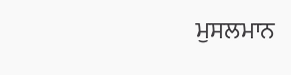ਮੁਸਲਮਾਨ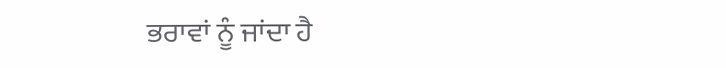ਭਰਾਵਾਂ ਨੂੰ ਜਾਂਦਾ ਹੈ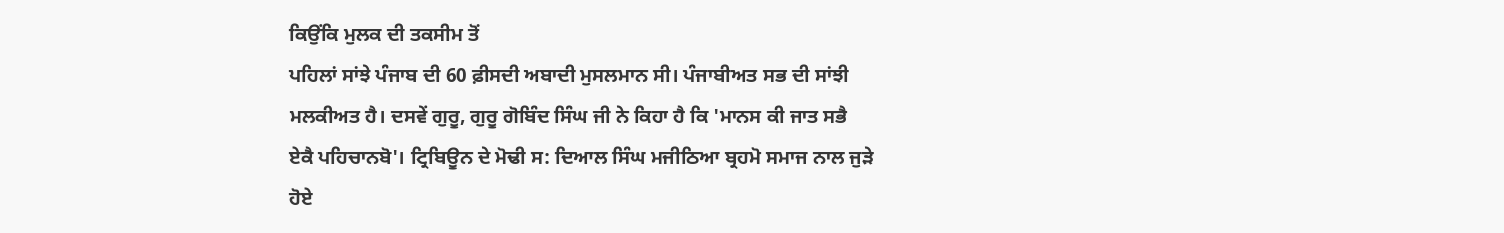ਕਿਉਂਕਿ ਮੁਲਕ ਦੀ ਤਕਸੀਮ ਤੋਂ
ਪਹਿਲਾਂ ਸਾਂਝੇ ਪੰਜਾਬ ਦੀ 60 ਫ਼ੀਸਦੀ ਅਬਾਦੀ ਮੁਸਲਮਾਨ ਸੀ। ਪੰਜਾਬੀਅਤ ਸਭ ਦੀ ਸਾਂਝੀ
ਮਲਕੀਅਤ ਹੈ। ਦਸਵੇਂ ਗੁਰੂ, ਗੁਰੂ ਗੋਬਿੰਦ ਸਿੰਘ ਜੀ ਨੇ ਕਿਹਾ ਹੈ ਕਿ 'ਮਾਨਸ ਕੀ ਜਾਤ ਸਭੈ
ਏਕੈ ਪਹਿਚਾਨਬੋ'। ਟ੍ਰਿਬਿਊਨ ਦੇ ਮੋਢੀ ਸ: ਦਿਆਲ ਸਿੰਘ ਮਜੀਠਿਆ ਬ੍ਰਹਮੋ ਸਮਾਜ ਨਾਲ ਜੁੜੇ
ਹੋਏ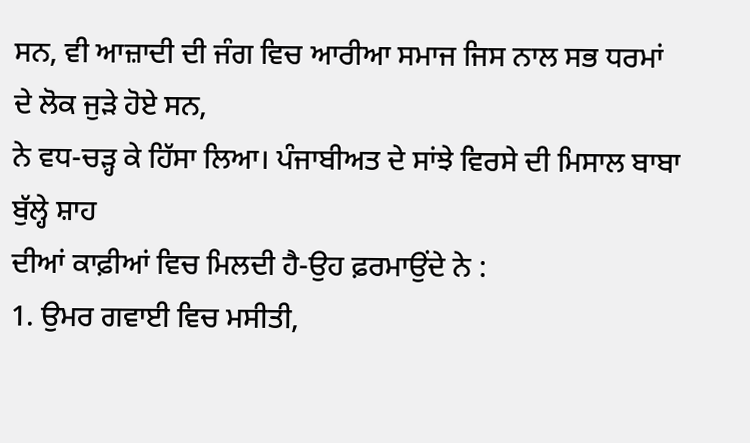ਸਨ, ਵੀ ਆਜ਼ਾਦੀ ਦੀ ਜੰਗ ਵਿਚ ਆਰੀਆ ਸਮਾਜ ਜਿਸ ਨਾਲ ਸਭ ਧਰਮਾਂ ਦੇ ਲੋਕ ਜੁੜੇ ਹੋਏ ਸਨ,
ਨੇ ਵਧ-ਚੜ੍ਹ ਕੇ ਹਿੱਸਾ ਲਿਆ। ਪੰਜਾਬੀਅਤ ਦੇ ਸਾਂਝੇ ਵਿਰਸੇ ਦੀ ਮਿਸਾਲ ਬਾਬਾ ਬੁੱਲ੍ਹੇ ਸ਼ਾਹ
ਦੀਆਂ ਕਾਫ਼ੀਆਂ ਵਿਚ ਮਿਲਦੀ ਹੈ-ਉਹ ਫ਼ਰਮਾਉਂਦੇ ਨੇ :
1. ਉਮਰ ਗਵਾਈ ਵਿਚ ਮਸੀਤੀ,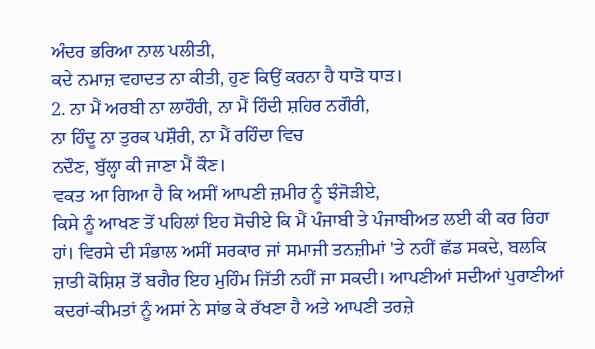ਅੰਦਰ ਭਰਿਆ ਨਾਲ ਪਲੀਤੀ,
ਕਦੇ ਨਮਾਜ਼ ਵਹਾਦਤ ਨਾ ਕੀਤੀ, ਹੁਣ ਕਿਉਂ ਕਰਨਾ ਹੈ ਧਾੜੋ ਧਾੜ।
2. ਨਾ ਮੈਂ ਅਰਬੀ ਨਾ ਲਾਹੌਰੀ, ਨਾ ਮੈਂ ਹਿੰਦੀ ਸ਼ਹਿਰ ਨਗੌਰੀ,
ਨਾ ਹਿੰਦੂ ਨਾ ਤੁਰਕ ਪਸ਼ੌਰੀ, ਨਾ ਮੈਂ ਰਹਿੰਦਾ ਵਿਚ
ਨਦੌਣ, ਬੁੱਲ੍ਹਾ ਕੀ ਜਾਣਾ ਮੈਂ ਕੌਣ।
ਵਕਤ ਆ ਗਿਆ ਹੈ ਕਿ ਅਸੀਂ ਆਪਣੀ ਜ਼ਮੀਰ ਨੂੰ ਝੰਜੋੜੀਏ,
ਕਿਸੇ ਨੂੰ ਆਖਣ ਤੋਂ ਪਹਿਲਾਂ ਇਹ ਸੋਚੀਏ ਕਿ ਮੈਂ ਪੰਜਾਬੀ ਤੇ ਪੰਜਾਬੀਅਤ ਲਈ ਕੀ ਕਰ ਰਿਹਾ
ਹਾਂ। ਵਿਰਸੇ ਦੀ ਸੰਭਾਲ ਅਸੀਂ ਸਰਕਾਰ ਜਾਂ ਸਮਾਜੀ ਤਨਜ਼ੀਮਾਂ 'ਤੇ ਨਹੀਂ ਛੱਡ ਸਕਦੇ, ਬਲਕਿ
ਜ਼ਾਤੀ ਕੋਸ਼ਿਸ਼ ਤੋਂ ਬਗੈਰ ਇਹ ਮੁਹਿੰਮ ਜਿੱਤੀ ਨਹੀਂ ਜਾ ਸਕਦੀ। ਆਪਣੀਆਂ ਸਦੀਆਂ ਪੁਰਾਣੀਆਂ
ਕਦਰਾਂ-ਕੀਮਤਾਂ ਨੂੰ ਅਸਾਂ ਨੇ ਸਾਂਭ ਕੇ ਰੱਖਣਾ ਹੈ ਅਤੇ ਆਪਣੀ ਤਰਜ਼ੇ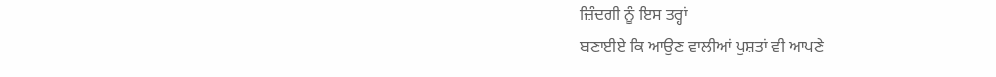ਜ਼ਿੰਦਗੀ ਨੂੰ ਇਸ ਤਰ੍ਹਾਂ
ਬਣਾਈਏ ਕਿ ਆਉਣ ਵਾਲੀਆਂ ਪੁਸ਼ਤਾਂ ਵੀ ਆਪਣੇ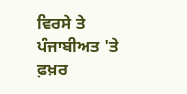ਵਿਰਸੇ ਤੇ ਪੰਜਾਬੀਅਤ 'ਤੇ ਫ਼ਖ਼ਰ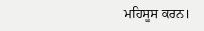ਮਹਿਸੂਸ ਕਰਨ।